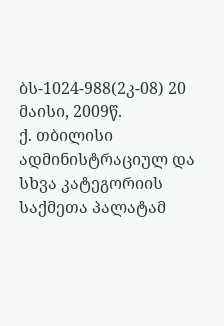ბს-1024-988(2კ-08) 20 მაისი, 2009წ.
ქ. თბილისი
ადმინისტრაციულ და სხვა კატეგორიის
საქმეთა პალატამ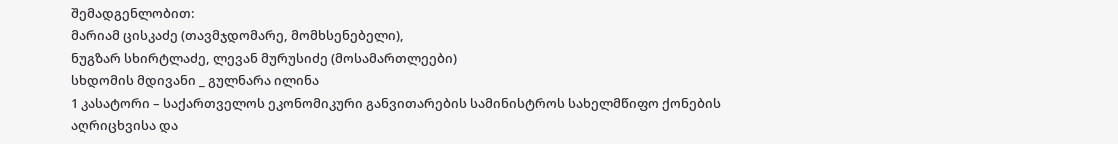შემადგენლობით:
მარიამ ცისკაძე (თავმჯდომარე, მომხსენებელი),
ნუგზარ სხირტლაძე, ლევან მურუსიძე (მოსამართლეები)
სხდომის მდივანი _ გულნარა ილინა
1 კასატორი – საქართველოს ეკონომიკური განვითარების სამინისტროს სახელმწიფო ქონების აღრიცხვისა და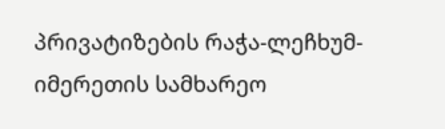პრივატიზების რაჭა-ლეჩხუმ-იმერეთის სამხარეო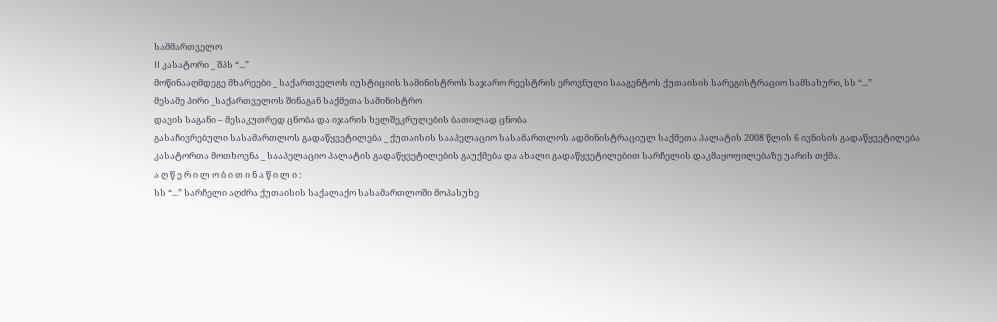სამმართველო
II კასატორი _ შპს “...”
მოწინააღმდეგე მხარეები _ საქართველოს იუსტიციის სამინისტროს საჯარო რეესტრის ეროვნული სააგენტოს ქუთაისის სარეგისტრაციო სამსახური, სს “...”
მესამე პირი _საქართველოს შინაგან საქმეთა სამინისტრო
დავის საგანი – მესაკუთრედ ცნობა და იჯარის ხელშეკრულების ბათილად ცნობა
გასაჩივრებული სასამართლოს გადაწყვეტილება _ ქუთაისის სააპელაციო სასამართლოს ადმინისტრაციულ საქმეთა პალატის 2008 წლის 6 ივნისის გადაწყვეტილება
კასატორთა მოთხოვნა _ სააპელაციო პალატის გადაწყვეტილების გაუქმება და ახალი გადაწყვეტილებით სარჩელის დაკმაყოფილებაზე უარის თქმა.
ა ღ წ ე რ ი ლ ო ბ ი თ ი ნ ა წ ი ლ ი :
სს “...” სარჩელი აღძრა ქუთაისის საქალაქო სასამართლოში მოპასუხე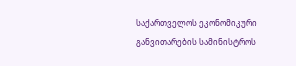საქართველოს ეკონომიკური განვითარების სამინისტროს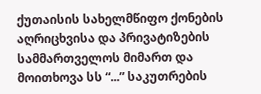ქუთაისის სახელმწიფო ქონების აღრიცხვისა და პრივატიზების სამმართველოს მიმართ და მოითხოვა სს “...” საკუთრების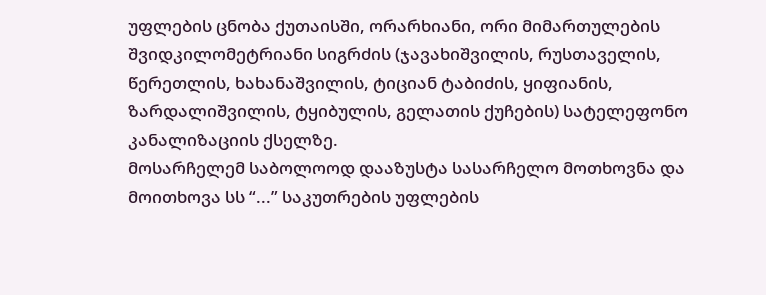უფლების ცნობა ქუთაისში, ორარხიანი, ორი მიმართულების შვიდკილომეტრიანი სიგრძის (ჯავახიშვილის, რუსთაველის, წერეთლის, ხახანაშვილის, ტიციან ტაბიძის, ყიფიანის, ზარდალიშვილის, ტყიბულის, გელათის ქუჩების) სატელეფონო კანალიზაციის ქსელზე.
მოსარჩელემ საბოლოოდ დააზუსტა სასარჩელო მოთხოვნა და მოითხოვა სს “...” საკუთრების უფლების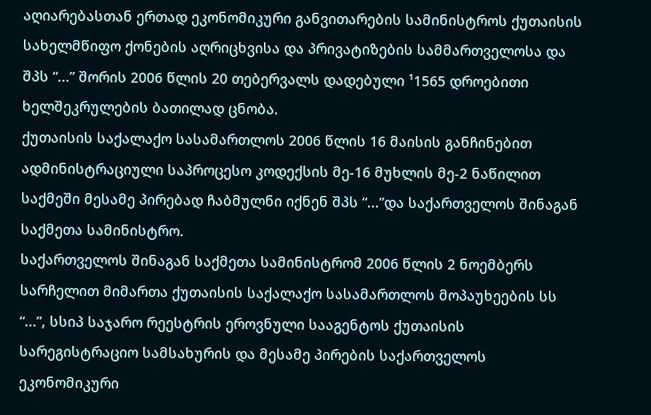აღიარებასთან ერთად ეკონომიკური განვითარების სამინისტროს ქუთაისის სახელმწიფო ქონების აღრიცხვისა და პრივატიზების სამმართველოსა და შპს “...” შორის 2006 წლის 20 თებერვალს დადებული ¹1565 დროებითი ხელშეკრულების ბათილად ცნობა.
ქუთაისის საქალაქო სასამართლოს 2006 წლის 16 მაისის განჩინებით ადმინისტრაციული საპროცესო კოდექსის მე-16 მუხლის მე-2 ნაწილით საქმეში მესამე პირებად ჩაბმულნი იქნენ შპს “...”და საქართველოს შინაგან საქმეთა სამინისტრო.
საქართველოს შინაგან საქმეთა სამინისტრომ 2006 წლის 2 ნოემბერს სარჩელით მიმართა ქუთაისის საქალაქო სასამართლოს მოპაუხეების სს “...”, სსიპ საჯარო რეესტრის ეროვნული სააგენტოს ქუთაისის სარეგისტრაციო სამსახურის და მესამე პირების საქართველოს ეკონომიკური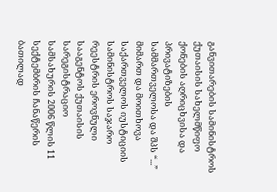განვითარების სამინისტროს ქუთაისის სახელმწიფო ქონების აღრიცხვისა და პრივატიზების სამმართველოსა და შპს “...” მიმართ და მოითხოვა საქართველოს იუსტიციის სამინისტროს საჯარო რეესტრის ეროვნული სააგენტოს ქუთაისის სარეგისტრაციო სამსახურის 2006 წლის 11 სექტემბრის ჩანაწერის ბათილად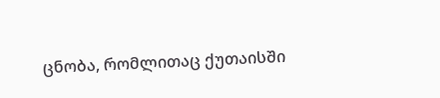ცნობა, რომლითაც ქუთაისში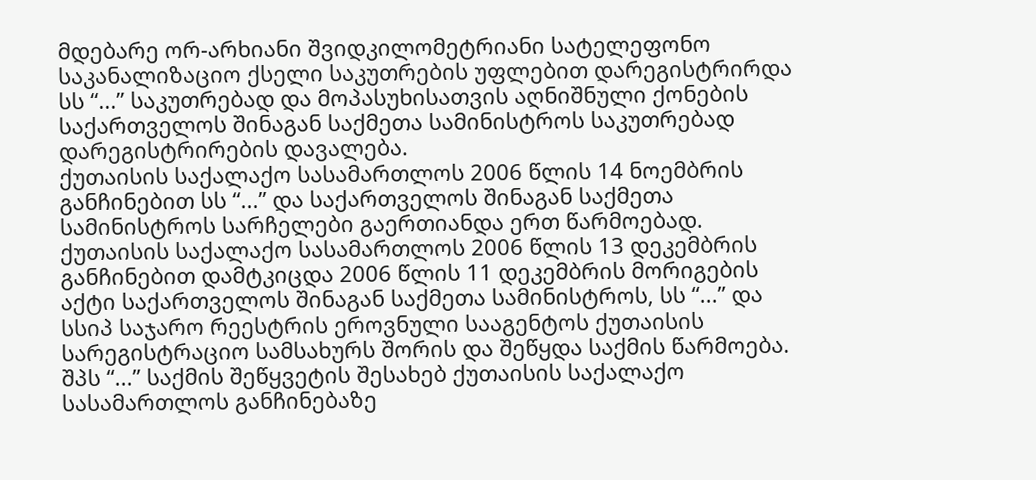მდებარე ორ-არხიანი შვიდკილომეტრიანი სატელეფონო საკანალიზაციო ქსელი საკუთრების უფლებით დარეგისტრირდა სს “...” საკუთრებად და მოპასუხისათვის აღნიშნული ქონების საქართველოს შინაგან საქმეთა სამინისტროს საკუთრებად დარეგისტრირების დავალება.
ქუთაისის საქალაქო სასამართლოს 2006 წლის 14 ნოემბრის განჩინებით სს “...” და საქართველოს შინაგან საქმეთა სამინისტროს სარჩელები გაერთიანდა ერთ წარმოებად.
ქუთაისის საქალაქო სასამართლოს 2006 წლის 13 დეკემბრის განჩინებით დამტკიცდა 2006 წლის 11 დეკემბრის მორიგების აქტი საქართველოს შინაგან საქმეთა სამინისტროს, სს “...” და სსიპ საჯარო რეესტრის ეროვნული სააგენტოს ქუთაისის სარეგისტრაციო სამსახურს შორის და შეწყდა საქმის წარმოება.
შპს “...” საქმის შეწყვეტის შესახებ ქუთაისის საქალაქო სასამართლოს განჩინებაზე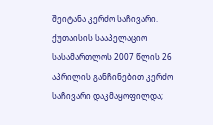შეიტანა კერძო საჩივარი.
ქუთაისის სააპელაციო სასამართლოს 2007 წლის 26 აპრილის განჩინებით კერძო საჩივარი დაკმაყოფილდა;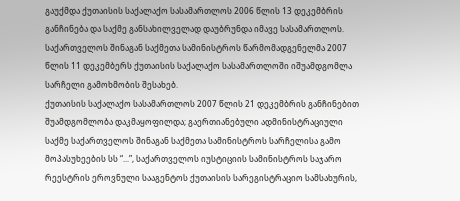გაუქმდა ქუთაისის საქალაქო სასამართლოს 2006 წლის 13 დეკემბრის განჩინება და საქმე განსახილველად დაუბრუნდა იმავე სასამართლოს.
საქართველოს შინაგან საქმეთა სამინისტროს წარმომადგენელმა 2007 წლის 11 დეკემბერს ქუთაისის საქალაქო სასამართლოში იშუამდგომლა სარჩელი გამოხმობის შესახებ.
ქუთაისის საქალაქო სასამართლოს 2007 წლის 21 დეკემბრის განჩინებით შუამდგომლობა დაკმაყოფილდა; გაერთიანებული ადმინისტრაციული საქმე საქართველოს შინაგან საქმეთა სამინისტროს სარჩელისა გამო მოპასუხეების სს “...”, საქართველოს იუსტიციის სამინისტროს საჯარო რეესტრის ეროვნული სააგენტოს ქუთაისის სარეგისტრაციო სამსახურის,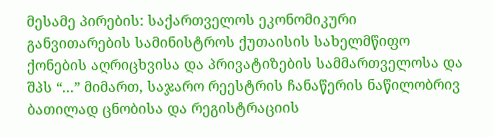მესამე პირების: საქართველოს ეკონომიკური განვითარების სამინისტროს ქუთაისის სახელმწიფო ქონების აღრიცხვისა და პრივატიზების სამმართველოსა და შპს “...” მიმართ, საჯარო რეესტრის ჩანაწერის ნაწილობრივ ბათილად ცნობისა და რეგისტრაციის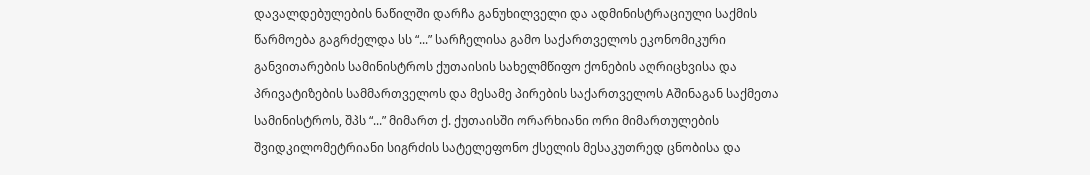დავალდებულების ნაწილში დარჩა განუხილველი და ადმინისტრაციული საქმის წარმოება გაგრძელდა სს “...” სარჩელისა გამო საქართველოს ეკონომიკური განვითარების სამინისტროს ქუთაისის სახელმწიფო ქონების აღრიცხვისა და პრივატიზების სამმართველოს და მესამე პირების საქართველოს Aშინაგან საქმეთა სამინისტროს, შპს “...” მიმართ ქ. ქუთაისში ორარხიანი ორი მიმართულების შვიდკილომეტრიანი სიგრძის სატელეფონო ქსელის მესაკუთრედ ცნობისა და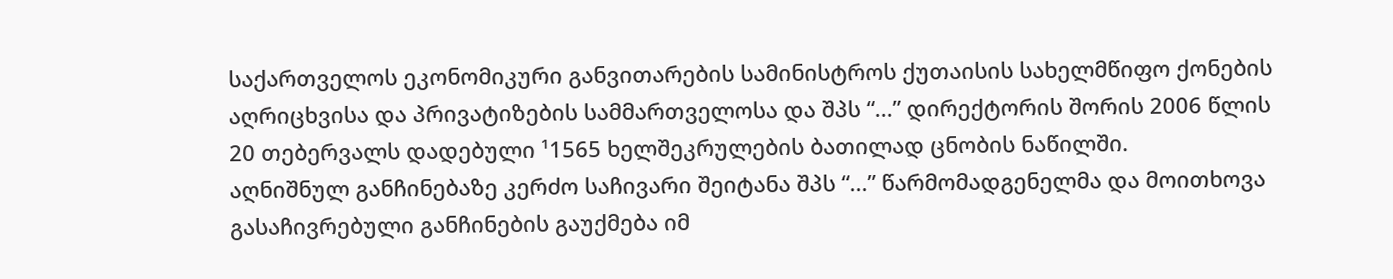საქართველოს ეკონომიკური განვითარების სამინისტროს ქუთაისის სახელმწიფო ქონების აღრიცხვისა და პრივატიზების სამმართველოსა და შპს “...” დირექტორის შორის 2006 წლის 20 თებერვალს დადებული ¹1565 ხელშეკრულების ბათილად ცნობის ნაწილში.
აღნიშნულ განჩინებაზე კერძო საჩივარი შეიტანა შპს “...” წარმომადგენელმა და მოითხოვა გასაჩივრებული განჩინების გაუქმება იმ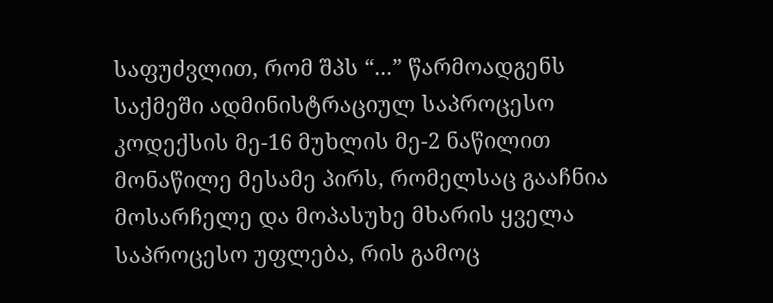საფუძვლით, რომ შპს “...” წარმოადგენს საქმეში ადმინისტრაციულ საპროცესო კოდექსის მე-16 მუხლის მე-2 ნაწილით მონაწილე მესამე პირს, რომელსაც გააჩნია მოსარჩელე და მოპასუხე მხარის ყველა საპროცესო უფლება, რის გამოც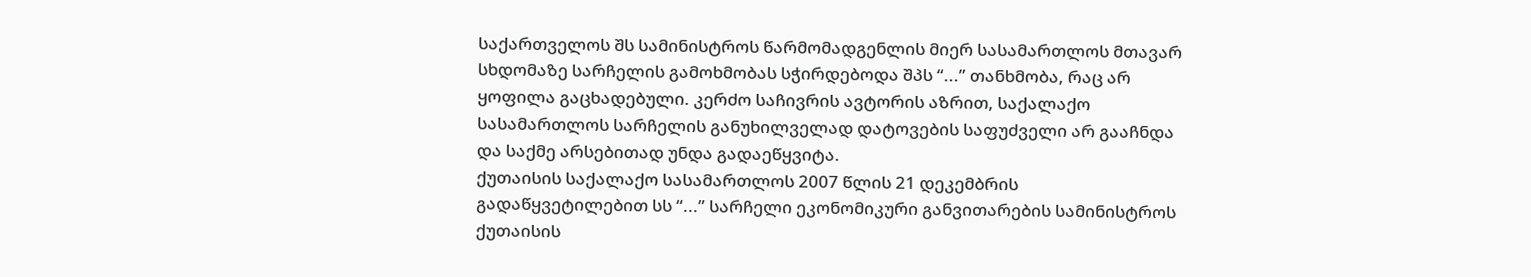საქართველოს შს სამინისტროს წარმომადგენლის მიერ სასამართლოს მთავარ სხდომაზე სარჩელის გამოხმობას სჭირდებოდა შპს “...” თანხმობა, რაც არ ყოფილა გაცხადებული. კერძო საჩივრის ავტორის აზრით, საქალაქო სასამართლოს სარჩელის განუხილველად დატოვების საფუძველი არ გააჩნდა და საქმე არსებითად უნდა გადაეწყვიტა.
ქუთაისის საქალაქო სასამართლოს 2007 წლის 21 დეკემბრის გადაწყვეტილებით სს “...” სარჩელი ეკონომიკური განვითარების სამინისტროს ქუთაისის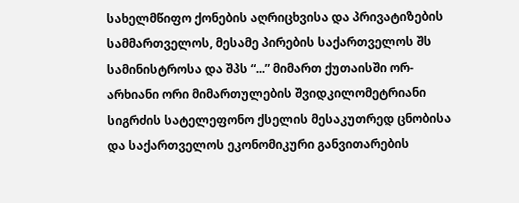სახელმწიფო ქონების აღრიცხვისა და პრივატიზების სამმართველოს, მესამე პირების საქართველოს შს სამინისტროსა და შპს “...” მიმართ ქუთაისში ორ-არხიანი ორი მიმართულების შვიდკილომეტრიანი სიგრძის სატელეფონო ქსელის მესაკუთრედ ცნობისა და საქართველოს ეკონომიკური განვითარების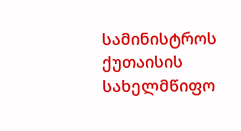სამინისტროს ქუთაისის სახელმწიფო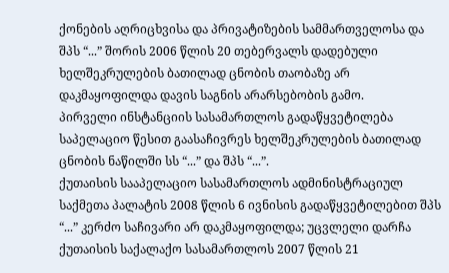ქონების აღრიცხვისა და პრივატიზების სამმართველოსა და შპს “...” შორის 2006 წლის 20 თებერვალს დადებული ხელშეკრულების ბათილად ცნობის თაობაზე არ დაკმაყოფილდა დავის საგნის არარსებობის გამო.
პირველი ინსტანციის სასამართლოს გადაწყვეტილება საპელაციო წესით გაასაჩივრეს ხელშეკრულების ბათილად ცნობის ნაწილში სს “...” და შპს “...”.
ქუთაისის სააპელაციო სასამართლოს ადმინისტრაციულ საქმეთა პალატის 2008 წლის 6 ივნისის გადაწყვეტილებით შპს “...” კერძო საჩივარი არ დაკმაყოფილდა; უცვლელი დარჩა ქუთაისის საქალაქო სასამართლოს 2007 წლის 21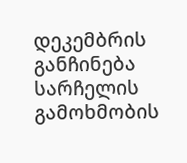დეკემბრის განჩინება სარჩელის გამოხმობის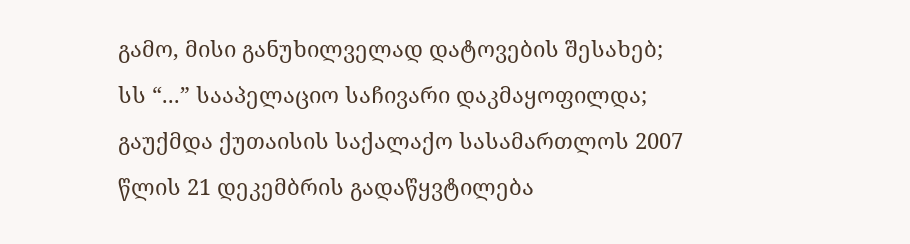გამო, მისი განუხილველად დატოვების შესახებ; სს “...” სააპელაციო საჩივარი დაკმაყოფილდა; გაუქმდა ქუთაისის საქალაქო სასამართლოს 2007 წლის 21 დეკემბრის გადაწყვტილება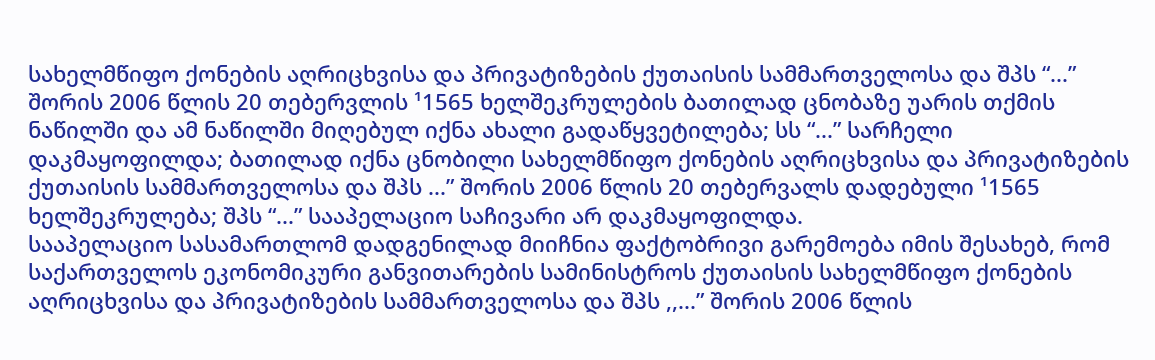სახელმწიფო ქონების აღრიცხვისა და პრივატიზების ქუთაისის სამმართველოსა და შპს “...” შორის 2006 წლის 20 თებერვლის ¹1565 ხელშეკრულების ბათილად ცნობაზე უარის თქმის ნაწილში და ამ ნაწილში მიღებულ იქნა ახალი გადაწყვეტილება; სს “...” სარჩელი დაკმაყოფილდა; ბათილად იქნა ცნობილი სახელმწიფო ქონების აღრიცხვისა და პრივატიზების ქუთაისის სამმართველოსა და შპს ...” შორის 2006 წლის 20 თებერვალს დადებული ¹1565 ხელშეკრულება; შპს “...” სააპელაციო საჩივარი არ დაკმაყოფილდა.
სააპელაციო სასამართლომ დადგენილად მიიჩნია ფაქტობრივი გარემოება იმის შესახებ, რომ საქართველოს ეკონომიკური განვითარების სამინისტროს ქუთაისის სახელმწიფო ქონების აღრიცხვისა და პრივატიზების სამმართველოსა და შპს ,,...” შორის 2006 წლის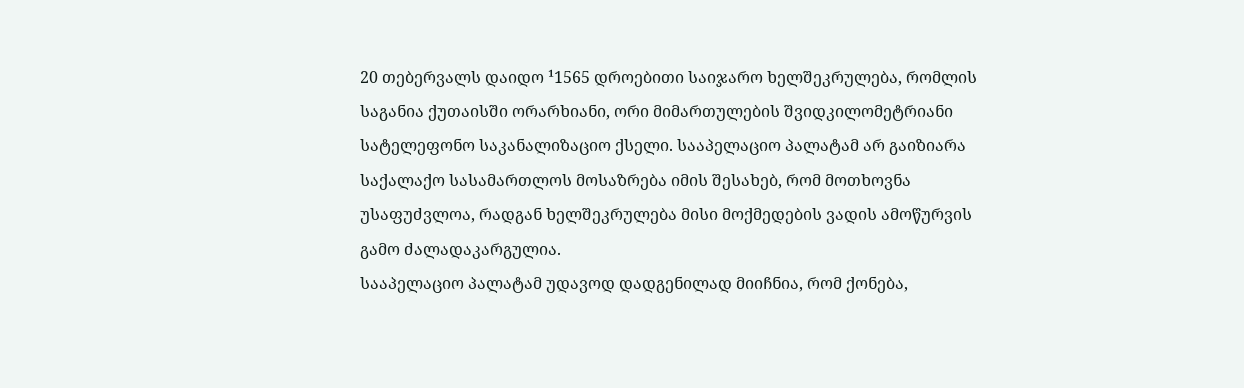20 თებერვალს დაიდო ¹1565 დროებითი საიჯარო ხელშეკრულება, რომლის საგანია ქუთაისში ორარხიანი, ორი მიმართულების შვიდკილომეტრიანი სატელეფონო საკანალიზაციო ქსელი. სააპელაციო პალატამ არ გაიზიარა საქალაქო სასამართლოს მოსაზრება იმის შესახებ, რომ მოთხოვნა უსაფუძვლოა, რადგან ხელშეკრულება მისი მოქმედების ვადის ამოწურვის გამო ძალადაკარგულია.
სააპელაციო პალატამ უდავოდ დადგენილად მიიჩნია, რომ ქონება,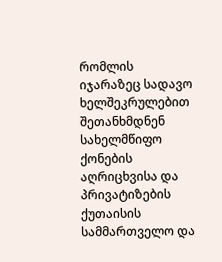რომლის იჯარაზეც სადავო ხელშეკრულებით შეთანხმდნენ სახელმწიფო ქონების აღრიცხვისა და პრივატიზების ქუთაისის სამმართველო და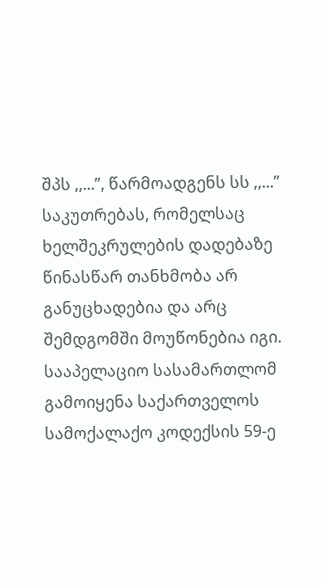შპს ,,...”, წარმოადგენს სს ,,...” საკუთრებას, რომელსაც ხელშეკრულების დადებაზე წინასწარ თანხმობა არ განუცხადებია და არც შემდგომში მოუწონებია იგი.
სააპელაციო სასამართლომ გამოიყენა საქართველოს სამოქალაქო კოდექსის 59-ე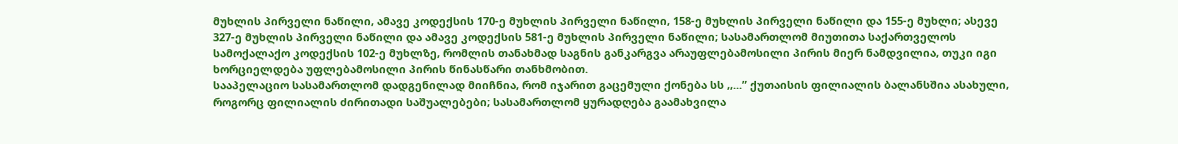მუხლის პირველი ნაწილი, ამავე კოდექსის 170-ე მუხლის პირველი ნაწილი, 158-ე მუხლის პირველი ნაწილი და 155-ე მუხლი; ასევე 327-ე მუხლის პირველი ნაწილი და ამავე კოდექსის 581-ე მუხლის პირველი ნაწილი; სასამართლომ მიუთითა საქართველოს სამოქალაქო კოდექსის 102-ე მუხლზე, რომლის თანახმად საგნის განკარგვა არაუფლებამოსილი პირის მიერ ნამდვილია, თუკი იგი ხორციელდება უფლებამოსილი პირის წინასწარი თანხმობით.
სააპელაციო სასამართლომ დადგენილად მიიჩნია, რომ იჯარით გაცემული ქონება სს ,,...” ქუთაისის ფილიალის ბალანსშია ასახული, როგორც ფილიალის ძირითადი საშუალებები; სასამართლომ ყურადღება გაამახვილა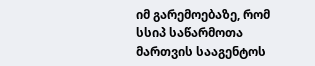იმ გარემოებაზე, რომ სსიპ საწარმოთა მართვის სააგენტოს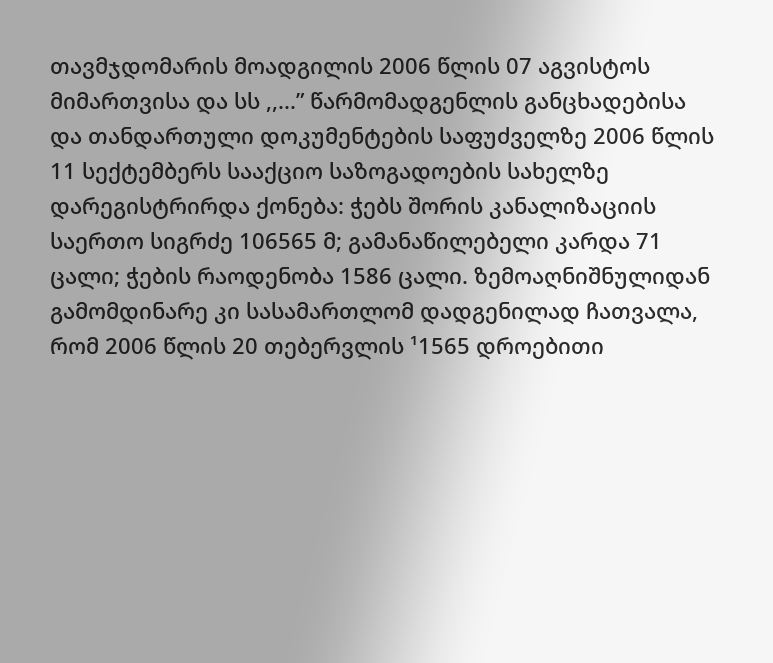თავმჯდომარის მოადგილის 2006 წლის 07 აგვისტოს მიმართვისა და სს ,,...” წარმომადგენლის განცხადებისა და თანდართული დოკუმენტების საფუძველზე 2006 წლის 11 სექტემბერს სააქციო საზოგადოების სახელზე დარეგისტრირდა ქონება: ჭებს შორის კანალიზაციის საერთო სიგრძე 106565 მ; გამანაწილებელი კარდა 71 ცალი; ჭების რაოდენობა 1586 ცალი. ზემოაღნიშნულიდან გამომდინარე კი სასამართლომ დადგენილად ჩათვალა, რომ 2006 წლის 20 თებერვლის ¹1565 დროებითი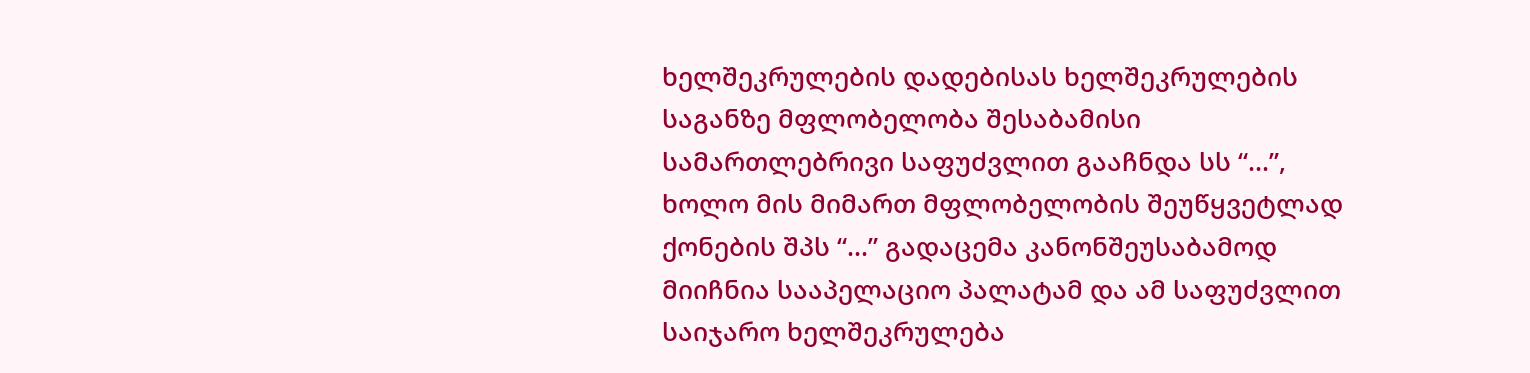ხელშეკრულების დადებისას ხელშეკრულების საგანზე მფლობელობა შესაბამისი სამართლებრივი საფუძვლით გააჩნდა სს “...”, ხოლო მის მიმართ მფლობელობის შეუწყვეტლად ქონების შპს “...” გადაცემა კანონშეუსაბამოდ მიიჩნია სააპელაციო პალატამ და ამ საფუძვლით საიჯარო ხელშეკრულება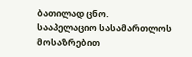ბათილად ცნო.
სააპელაციო სასამართლოს მოსაზრებით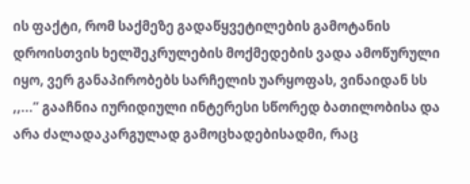ის ფაქტი, რომ საქმეზე გადაწყვეტილების გამოტანის დროისთვის ხელშეკრულების მოქმედების ვადა ამოწურული იყო, ვერ განაპირობებს სარჩელის უარყოფას, ვინაიდან სს ,,...” გააჩნია იურიდიული ინტერესი სწორედ ბათილობისა და არა ძალადაკარგულად გამოცხადებისადმი, რაც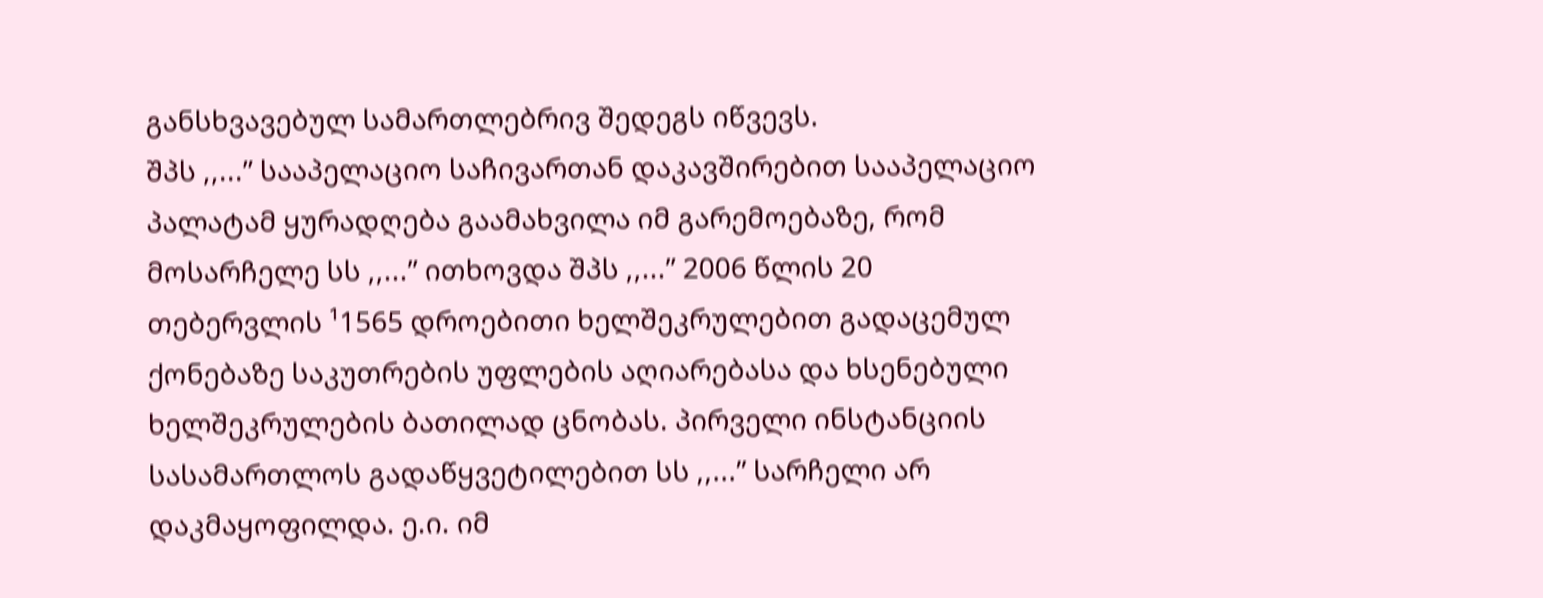განსხვავებულ სამართლებრივ შედეგს იწვევს.
შპს ,,...” სააპელაციო საჩივართან დაკავშირებით სააპელაციო პალატამ ყურადღება გაამახვილა იმ გარემოებაზე, რომ მოსარჩელე სს ,,...” ითხოვდა შპს ,,...” 2006 წლის 20 თებერვლის ¹1565 დროებითი ხელშეკრულებით გადაცემულ ქონებაზე საკუთრების უფლების აღიარებასა და ხსენებული ხელშეკრულების ბათილად ცნობას. პირველი ინსტანციის სასამართლოს გადაწყვეტილებით სს ,,...” სარჩელი არ დაკმაყოფილდა. ე.ი. იმ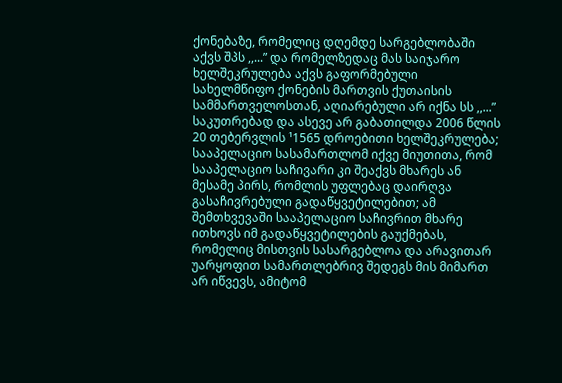ქონებაზე, რომელიც დღემდე სარგებლობაში აქვს შპს ,,...” და რომელზედაც მას საიჯარო ხელშეკრულება აქვს გაფორმებული სახელმწიფო ქონების მართვის ქუთაისის სამმართველოსთან, აღიარებული არ იქნა სს ,,...” საკუთრებად და ასევე არ გაბათილდა 2006 წლის 20 თებერვლის ¹1565 დროებითი ხელშეკრულება; სააპელაციო სასამართლომ იქვე მიუთითა, რომ სააპელაციო საჩივარი კი შეაქვს მხარეს ან მესამე პირს, რომლის უფლებაც დაირღვა გასაჩივრებული გადაწყვეტილებით; ამ შემთხვევაში სააპელაციო საჩივრით მხარე ითხოვს იმ გადაწყვეტილების გაუქმებას, რომელიც მისთვის სასარგებლოა და არავითარ უარყოფით სამართლებრივ შედეგს მის მიმართ არ იწვევს, ამიტომ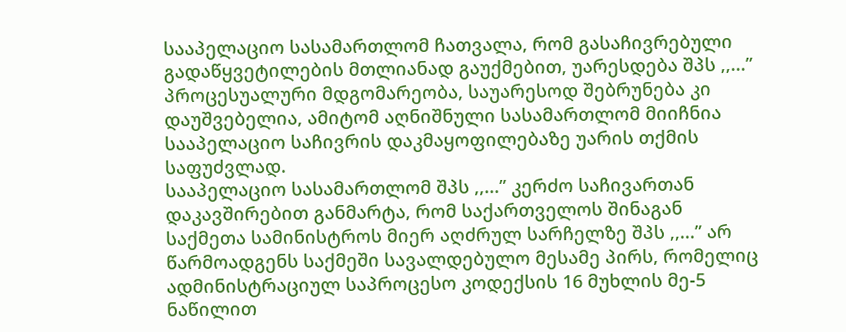სააპელაციო სასამართლომ ჩათვალა, რომ გასაჩივრებული გადაწყვეტილების მთლიანად გაუქმებით, უარესდება შპს ,,...” პროცესუალური მდგომარეობა, საუარესოდ შებრუნება კი დაუშვებელია, ამიტომ აღნიშნული სასამართლომ მიიჩნია სააპელაციო საჩივრის დაკმაყოფილებაზე უარის თქმის საფუძვლად.
სააპელაციო სასამართლომ შპს ,,...” კერძო საჩივართან დაკავშირებით განმარტა, რომ საქართველოს შინაგან საქმეთა სამინისტროს მიერ აღძრულ სარჩელზე შპს ,,...” არ წარმოადგენს საქმეში სავალდებულო მესამე პირს, რომელიც ადმინისტრაციულ საპროცესო კოდექსის 16 მუხლის მე-5 ნაწილით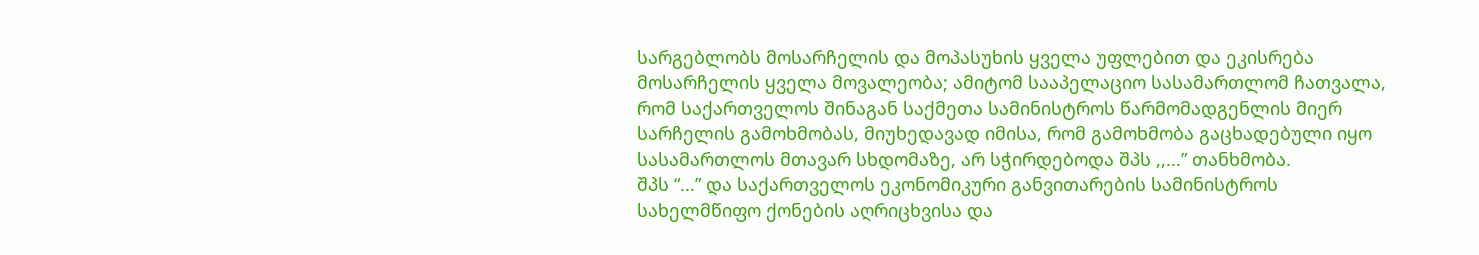სარგებლობს მოსარჩელის და მოპასუხის ყველა უფლებით და ეკისრება მოსარჩელის ყველა მოვალეობა; ამიტომ სააპელაციო სასამართლომ ჩათვალა, რომ საქართველოს შინაგან საქმეთა სამინისტროს წარმომადგენლის მიერ სარჩელის გამოხმობას, მიუხედავად იმისა, რომ გამოხმობა გაცხადებული იყო სასამართლოს მთავარ სხდომაზე, არ სჭირდებოდა შპს ,,...” თანხმობა.
შპს “...” და საქართველოს ეკონომიკური განვითარების სამინისტროს სახელმწიფო ქონების აღრიცხვისა და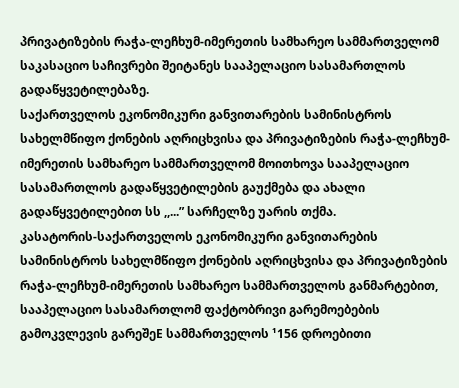პრივატიზების რაჭა-ლეჩხუმ-იმერეთის სამხარეო სამმართველომ საკასაციო საჩივრები შეიტანეს სააპელაციო სასამართლოს გადაწყვეტილებაზე.
საქართველოს ეკონომიკური განვითარების სამინისტროს სახელმწიფო ქონების აღრიცხვისა და პრივატიზების რაჭა-ლეჩხუმ-იმერეთის სამხარეო სამმართველომ მოითხოვა სააპელაციო სასამართლოს გადაწყვეტილების გაუქმება და ახალი გადაწყვეტილებით სს ,,...” სარჩელზე უარის თქმა.
კასატორის-საქართველოს ეკონომიკური განვითარების სამინისტროს სახელმწიფო ქონების აღრიცხვისა და პრივატიზების რაჭა-ლეჩხუმ-იმერეთის სამხარეო სამმართველოს განმარტებით, სააპელაციო სასამართლომ ფაქტობრივი გარემოებების გამოკვლევის გარეშეE სამმართველოს ¹156 დროებითი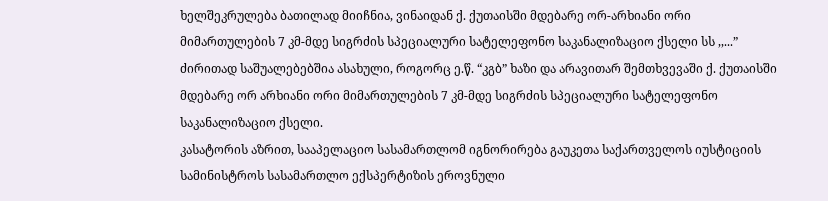ხელშეკრულება ბათილად მიიჩნია, ვინაიდან ქ. ქუთაისში მდებარე ორ-არხიანი ორი მიმართულების 7 კმ-მდე სიგრძის სპეციალური სატელეფონო საკანალიზაციო ქსელი სს ,,...” ძირითად საშუალებებშია ასახული, როგორც ე.წ. “კგბ” ხაზი და არავითარ შემთხვევაში ქ. ქუთაისში მდებარე ორ არხიანი ორი მიმართულების 7 კმ-მდე სიგრძის სპეციალური სატელეფონო საკანალიზაციო ქსელი.
კასატორის აზრით, სააპელაციო სასამართლომ იგნორირება გაუკეთა საქართველოს იუსტიციის სამინისტროს სასამართლო ექსპერტიზის ეროვნული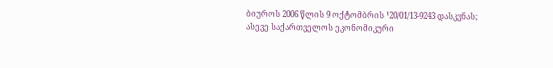ბიუროს 2006 წლის 9 ოქტომბრის ¹20/01/13-9243 დასკვნას; ასევე საქართველოს ეკონომიკური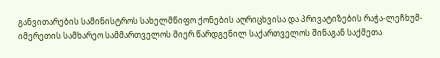განვითარების სამინისტროს სახელმწიფო ქონების აღრიცხვისა და პრივატიზების რაჭა-ლეჩხუმ-იმერეთის სამხარეო სამმართველოს მიერ წარდგენილ საქართველოს შინაგან საქმეთა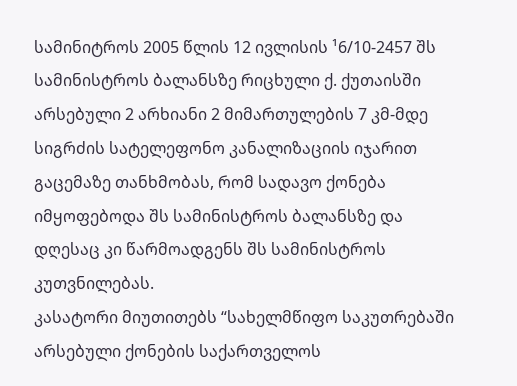სამინიტროს 2005 წლის 12 ივლისის ¹6/10-2457 შს სამინისტროს ბალანსზე რიცხული ქ. ქუთაისში არსებული 2 არხიანი 2 მიმართულების 7 კმ-მდე სიგრძის სატელეფონო კანალიზაციის იჯარით გაცემაზე თანხმობას, რომ სადავო ქონება იმყოფებოდა შს სამინისტროს ბალანსზე და დღესაც კი წარმოადგენს შს სამინისტროს კუთვნილებას.
კასატორი მიუთითებს “სახელმწიფო საკუთრებაში არსებული ქონების საქართველოს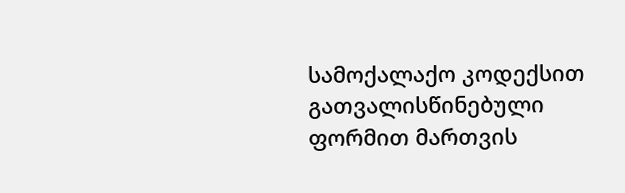სამოქალაქო კოდექსით გათვალისწინებული ფორმით მართვის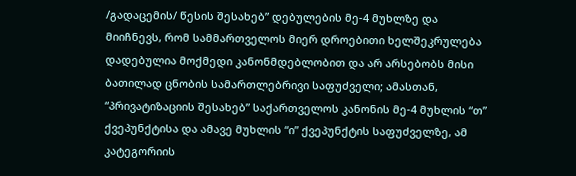/გადაცემის/ წესის შესახებ” დებულების მე-4 მუხლზე და მიიჩნევს, რომ სამმართველოს მიერ დროებითი ხელშეკრულება დადებულია მოქმედი კანონმდებლობით და არ არსებობს მისი ბათილად ცნობის სამართლებრივი საფუძველი; ამასთან, “პრივატიზაციის შესახებ” საქართველოს კანონის მე-4 მუხლის “თ” ქვეპუნქტისა და ამავე მუხლის “ი” ქვეპუნქტის საფუძველზე, ამ კატეგორიის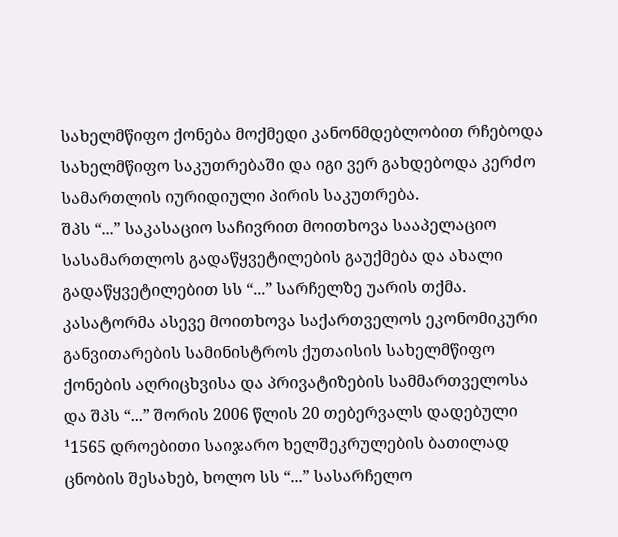სახელმწიფო ქონება მოქმედი კანონმდებლობით რჩებოდა სახელმწიფო საკუთრებაში და იგი ვერ გახდებოდა კერძო სამართლის იურიდიული პირის საკუთრება.
შპს “...” საკასაციო საჩივრით მოითხოვა სააპელაციო სასამართლოს გადაწყვეტილების გაუქმება და ახალი გადაწყვეტილებით სს “...” სარჩელზე უარის თქმა. კასატორმა ასევე მოითხოვა საქართველოს ეკონომიკური განვითარების სამინისტროს ქუთაისის სახელმწიფო ქონების აღრიცხვისა და პრივატიზების სამმართველოსა და შპს “...” შორის 2006 წლის 20 თებერვალს დადებული ¹1565 დროებითი საიჯარო ხელშეკრულების ბათილად ცნობის შესახებ, ხოლო სს “...” სასარჩელო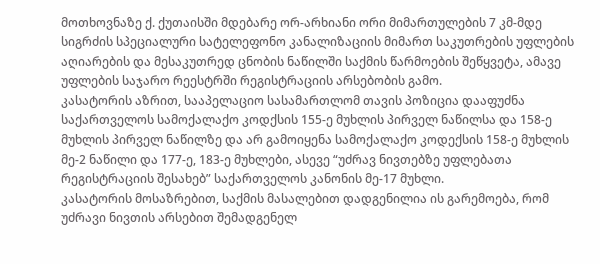მოთხოვნაზე ქ. ქუთაისში მდებარე ორ-არხიანი ორი მიმართულების 7 კმ-მდე სიგრძის სპეციალური სატელეფონო კანალიზაციის მიმართ საკუთრების უფლების აღიარების და მესაკუთრედ ცნობის ნაწილში საქმის წარმოების შეწყვეტა, ამავე უფლების საჯარო რეესტრში რეგისტრაციის არსებობის გამო.
კასატორის აზრით, სააპელაციო სასამართლომ თავის პოზიცია დააფუძნა საქართველოს სამოქალაქო კოდქსის 155-ე მუხლის პირველ ნაწილსა და 158-ე მუხლის პირველ ნაწილზე და არ გამოიყენა სამოქალაქო კოდექსის 158-ე მუხლის მე-2 ნაწილი და 177-ე, 183-ე მუხლები, ასევე “უძრავ ნივთებზე უფლებათა რეგისტრაციის შესახებ” საქართველოს კანონის მე-17 მუხლი.
კასატორის მოსაზრებით, საქმის მასალებით დადგენილია ის გარემოება, რომ უძრავი ნივთის არსებით შემადგენელ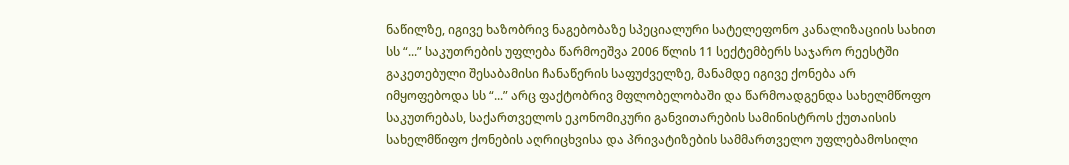ნაწილზე, იგივე ხაზობრივ ნაგებობაზე სპეციალური სატელეფონო კანალიზაციის სახით სს “...” საკუთრების უფლება წარმოეშვა 2006 წლის 11 სექტემბერს საჯარო რეესტში გაკეთებული შესაბამისი ჩანაწერის საფუძველზე, მანამდე იგივე ქონება არ იმყოფებოდა სს “...” არც ფაქტობრივ მფლობელობაში და წარმოადგენდა სახელმწოფო საკუთრებას, საქართველოს ეკონომიკური განვითარების სამინისტროს ქუთაისის სახელმწიფო ქონების აღრიცხვისა და პრივატიზების სამმართველო უფლებამოსილი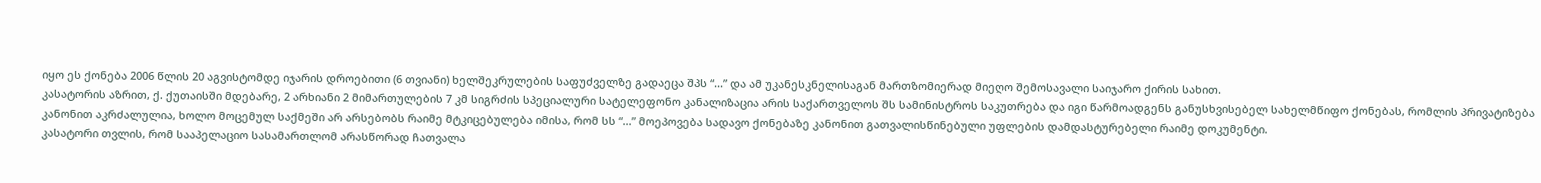იყო ეს ქონება 2006 წლის 20 აგვისტომდე იჯარის დროებითი (6 თვიანი) ხელშეკრულების საფუძველზე გადაეცა შპს “...” და ამ უკანესკნელისაგან მართზომიერად მიეღო შემოსავალი საიჯარო ქირის სახით.
კასატორის აზრით, ქ. ქუთაისში მდებარე, 2 არხიანი 2 მიმართულების 7 კმ სიგრძის სპეციალური სატელეფონო კანალიზაცია არის საქართველოს შს სამინისტროს საკუთრება და იგი წარმოადგენს განუსხვისებელ სახელმწიფო ქონებას, რომლის პრივატიზება კანონით აკრძალულია, ხოლო მოცემულ საქმეში არ არსებობს რაიმე მტკიცებულება იმისა, რომ სს “...” მოეპოვება სადავო ქონებაზე კანონით გათვალისწინებული უფლების დამდასტურებელი რაიმე დოკუმენტი.
კასატორი თვლის, რომ სააპელაციო სასამართლომ არასწორად ჩათვალა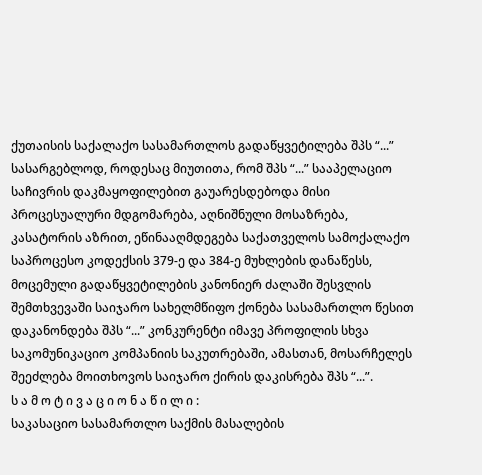ქუთაისის საქალაქო სასამართლოს გადაწყვეტილება შპს “...” სასარგებლოდ, როდესაც მიუთითა, რომ შპს “...” სააპელაციო საჩივრის დაკმაყოფილებით გაუარესდებოდა მისი პროცესუალური მდგომარება, აღნიშნული მოსაზრება, კასატორის აზრით, ეწინააღმდეგება საქათველოს სამოქალაქო საპროცესო კოდექსის 379-ე და 384-ე მუხლების დანაწესს, მოცემული გადაწყვეტილების კანონიერ ძალაში შესვლის შემთხვევაში საიჯარო სახელმწიფო ქონება სასამართლო წესით დაკანონდება შპს “...” კონკურენტი იმავე პროფილის სხვა საკომუნიკაციო კომპანიის საკუთრებაში, ამასთან, მოსარჩელეს შეეძლება მოითხოვოს საიჯარო ქირის დაკისრება შპს “...”.
ს ა მ ო ტ ი ვ ა ც ი ო ნ ა წ ი ლ ი :
საკასაციო სასამართლო საქმის მასალების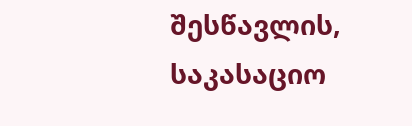შესწავლის, საკასაციო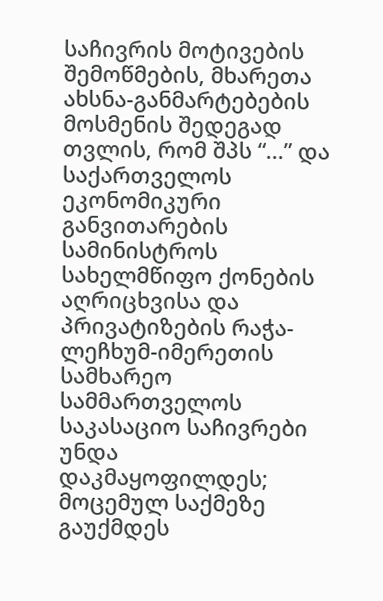საჩივრის მოტივების შემოწმების, მხარეთა ახსნა-განმარტებების მოსმენის შედეგად თვლის, რომ შპს “...” და საქართველოს ეკონომიკური განვითარების სამინისტროს სახელმწიფო ქონების აღრიცხვისა და პრივატიზების რაჭა-ლეჩხუმ-იმერეთის სამხარეო სამმართველოს საკასაციო საჩივრები უნდა დაკმაყოფილდეს; მოცემულ საქმეზე გაუქმდეს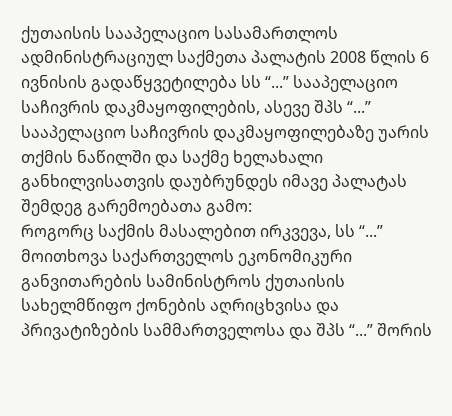ქუთაისის სააპელაციო სასამართლოს ადმინისტრაციულ საქმეთა პალატის 2008 წლის 6 ივნისის გადაწყვეტილება სს “...” სააპელაციო საჩივრის დაკმაყოფილების, ასევე შპს “...” სააპელაციო საჩივრის დაკმაყოფილებაზე უარის თქმის ნაწილში და საქმე ხელახალი განხილვისათვის დაუბრუნდეს იმავე პალატას შემდეგ გარემოებათა გამო:
როგორც საქმის მასალებით ირკვევა, სს “...” მოითხოვა საქართველოს ეკონომიკური განვითარების სამინისტროს ქუთაისის სახელმწიფო ქონების აღრიცხვისა და პრივატიზების სამმართველოსა და შპს “...” შორის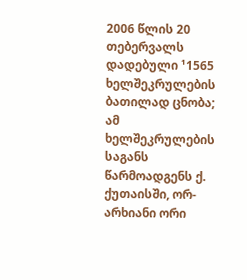2006 წლის 20 თებერვალს დადებული ¹1565 ხელშეკრულების ბათილად ცნობა; ამ ხელშეკრულების საგანს წარმოადგენს ქ. ქუთაისში, ორ-არხიანი ორი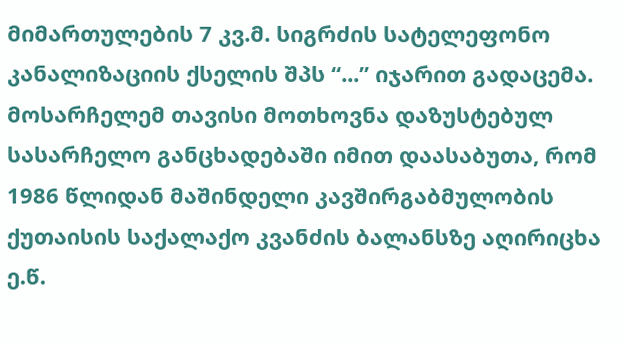მიმართულების 7 კვ.მ. სიგრძის სატელეფონო კანალიზაციის ქსელის შპს “...” იჯარით გადაცემა. მოსარჩელემ თავისი მოთხოვნა დაზუსტებულ სასარჩელო განცხადებაში იმით დაასაბუთა, რომ 1986 წლიდან მაშინდელი კავშირგაბმულობის ქუთაისის საქალაქო კვანძის ბალანსზე აღირიცხა ე.წ.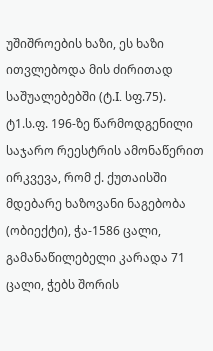უშიშროების ხაზი, ეს ხაზი ითვლებოდა მის ძირითად საშუალებებში (ტ.I. სფ.75).
ტ1.ს.ფ. 196-ზე წარმოდგენილი საჯარო რეესტრის ამონაწერით ირკვევა, რომ ქ. ქუთაისში მდებარე ხაზოვანი ნაგებობა (ობიექტი), ჭა-1586 ცალი, გამანაწილებელი კარადა 71 ცალი, ჭებს შორის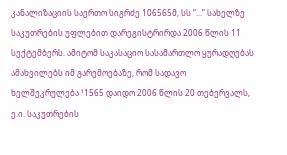კანალიზაციის საერთო სიგრძე 106565მ, სს “...” სახელზე საკუთრების უფლებით დარეგისტრირდა 2006 წლის 11 სექტემბერს. ამიტომ საკასაციო სასამართლო ყურადღებას ამახვილებს იმ გარემოებაზე, რომ სადავო ხელშეკრულება ¹1565 დაიდო 2006 წლის 20 თებერვალს, ე.ი. საკუთრების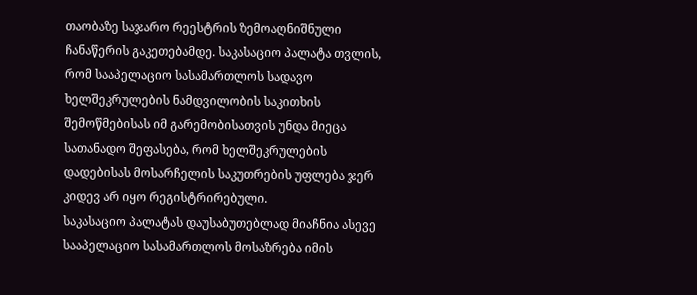თაობაზე საჯარო რეესტრის ზემოაღნიშნული ჩანაწერის გაკეთებამდე. საკასაციო პალატა თვლის, რომ სააპელაციო სასამართლოს სადავო ხელშეკრულების ნამდვილობის საკითხის შემოწმებისას იმ გარემობისათვის უნდა მიეცა სათანადო შეფასება, რომ ხელშეკრულების დადებისას მოსარჩელის საკუთრების უფლება ჯერ კიდევ არ იყო რეგისტრირებული.
საკასაციო პალატას დაუსაბუთებლად მიაჩნია ასევე სააპელაციო სასამართლოს მოსაზრება იმის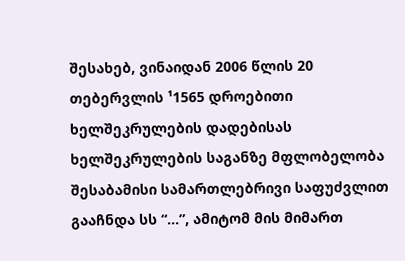შესახებ, ვინაიდან 2006 წლის 20 თებერვლის ¹1565 დროებითი ხელშეკრულების დადებისას ხელშეკრულების საგანზე მფლობელობა შესაბამისი სამართლებრივი საფუძვლით გააჩნდა სს “...”, ამიტომ მის მიმართ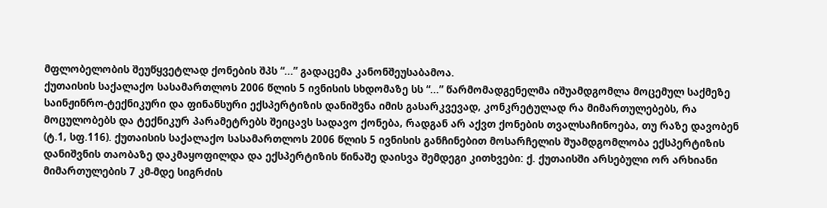მფლობელობის შეუწყვეტლად ქონების შპს “...” გადაცემა კანონშეუსაბამოა.
ქუთაისის საქალაქო სასამართლოს 2006 წლის 5 ივნისის სხდომაზე სს “...” წარმომადგენელმა იშუამდგომლა მოცემულ საქმეზე საინჟინრო-ტექნიკური და ფინანსური ექსპერტიზის დანიშვნა იმის გასარკვევად, კონკრეტულად რა მიმართულებებს, რა მოცულობებს და ტექნიკურ პარამეტრებს შეიცავს სადავო ქონება, რადგან არ აქვთ ქონების თვალსაჩინოება, თუ რაზე დავობენ (ტ.1, სფ.116). ქუთაისის საქალაქო სასამართლოს 2006 წლის 5 ივნისის განჩინებით მოსარჩელის შუამდგომლობა ექსპერტიზის დანიშვნის თაობაზე დაკმაყოფილდა და ექსპერტიზის წინაშე დაისვა შემდეგი კითხვები: ქ. ქუთაისში არსებული ორ არხიანი მიმართულების 7 კმ-მდე სიგრძის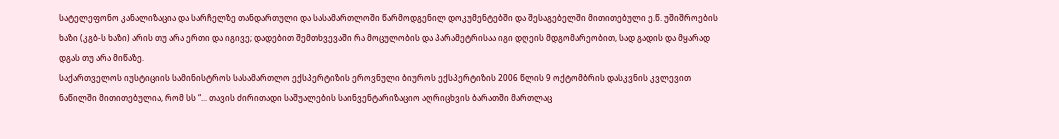სატელეფონო კანალიზაცია და სარჩელზე თანდართული და სასამართლოში წარმოდგენილ დოკუმენტებში და შესაგებელში მითითებული ე.წ. უშიშროების ხაზი (კგბ-ს ხაზი) არის თუ არა ერთი და იგივე; დადებით შემთხვევაში რა მოცულობის და პარამეტრისაა იგი დღეის მდგომარეობით, სად გადის და მყარად დგას თუ არა მიწაზე.
საქართველოს იუსტიციის სამინისტროს სასამართლო ექსპერტიზის ეროვნული ბიუროს ექსპერტიზის 2006 წლის 9 ოქტომბრის დასკვნის კვლევით ნაწილში მითითებულია, რომ სს “... თავის ძირითადი საშუალების საინვენტარიზაციო აღრიცხვის ბარათში მართლაც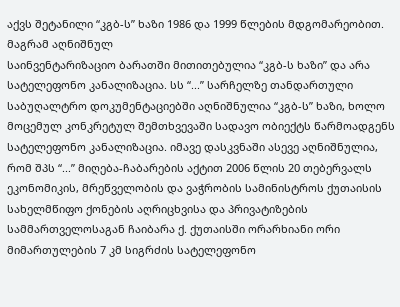აქვს შეტანილი “კგბ-ს” ხაზი 1986 და 1999 წლების მდგომარეობით. მაგრამ აღნიშნულ
საინვენტარიზაციო ბარათში მითითებულია “კგბ-ს ხაზი” და არა სატელეფონო კანალიზაცია. სს “...” სარჩელზე თანდართული საბუღალტრო დოკუმენტაციებში აღნიშნულია “კგბ-ს” ხაზი, ხოლო მოცემულ კონკრეტულ შემთხვევაში სადავო ობიექტს წარმოადგენს სატელეფონო კანალიზაცია. იმავე დასკვნაში ასევე აღნიშნულია, რომ შპს “...” მიღება-ჩაბარების აქტით 2006 წლის 20 თებერვალს ეკონომიკის, მრეწველობის და ვაჭრობის სამინისტროს ქუთაისის სახელმწიფო ქონების აღრიცხვისა და პრივატიზების სამმართველოსაგან ჩაიბარა ქ. ქუთაისში ორარხიანი ორი მიმართულების 7 კმ სიგრძის სატელეფონო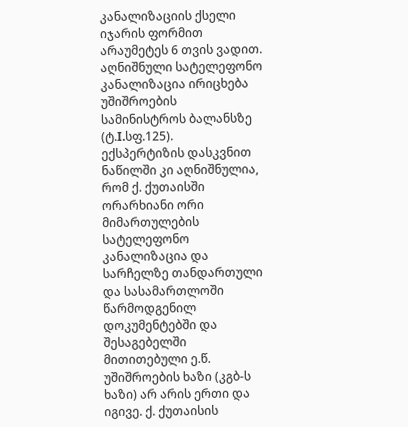კანალიზაციის ქსელი იჯარის ფორმით არაუმეტეს 6 თვის ვადით. აღნიშნული სატელეფონო კანალიზაცია ირიცხება უშიშროების სამინისტროს ბალანსზე (ტ.I.სფ.125).
ექსპერტიზის დასკვნით ნაწილში კი აღნიშნულია, რომ ქ. ქუთაისში ორარხიანი ორი მიმართულების სატელეფონო კანალიზაცია და სარჩელზე თანდართული და სასამართლოში წარმოდგენილ დოკუმენტებში და შესაგებელში მითითებული ე.წ. უშიშროების ხაზი (კგბ-ს ხაზი) არ არის ერთი და იგივე. ქ. ქუთაისის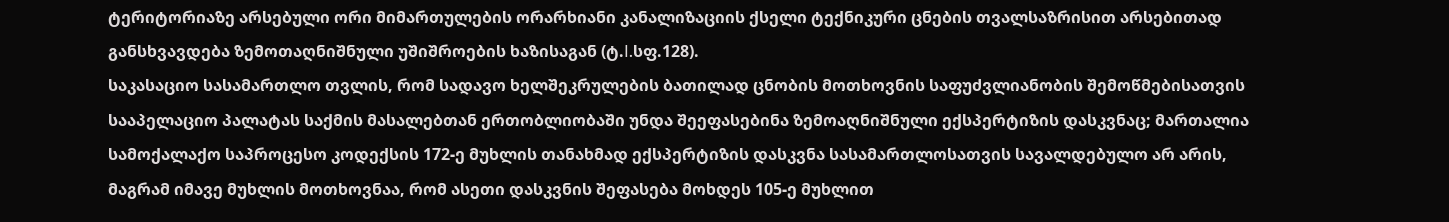ტერიტორიაზე არსებული ორი მიმართულების ორარხიანი კანალიზაციის ქსელი ტექნიკური ცნების თვალსაზრისით არსებითად განსხვავდება ზემოთაღნიშნული უშიშროების ხაზისაგან (ტ.I.სფ.128).
საკასაციო სასამართლო თვლის, რომ სადავო ხელშეკრულების ბათილად ცნობის მოთხოვნის საფუძვლიანობის შემოწმებისათვის სააპელაციო პალატას საქმის მასალებთან ერთობლიობაში უნდა შეეფასებინა ზემოაღნიშნული ექსპერტიზის დასკვნაც; მართალია სამოქალაქო საპროცესო კოდექსის 172-ე მუხლის თანახმად ექსპერტიზის დასკვნა სასამართლოსათვის სავალდებულო არ არის, მაგრამ იმავე მუხლის მოთხოვნაა, რომ ასეთი დასკვნის შეფასება მოხდეს 105-ე მუხლით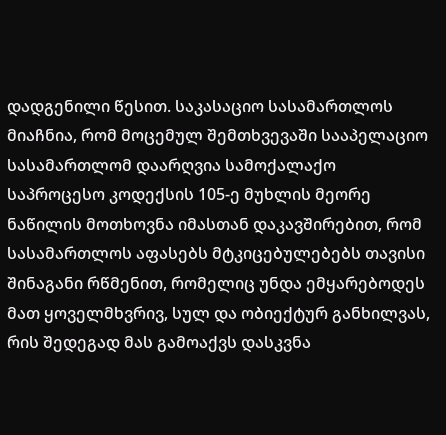დადგენილი წესით. საკასაციო სასამართლოს მიაჩნია, რომ მოცემულ შემთხვევაში სააპელაციო სასამართლომ დაარღვია სამოქალაქო საპროცესო კოდექსის 105-ე მუხლის მეორე ნაწილის მოთხოვნა იმასთან დაკავშირებით, რომ სასამართლოს აფასებს მტკიცებულებებს თავისი შინაგანი რწმენით, რომელიც უნდა ემყარებოდეს მათ ყოველმხვრივ, სულ და ობიექტურ განხილვას, რის შედეგად მას გამოაქვს დასკვნა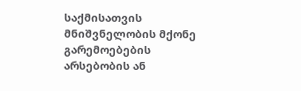საქმისათვის მნიშვნელობის მქონე გარემოებების არსებობის ან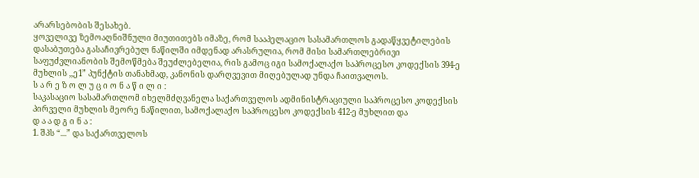არარსებობის შესახებ.
ყოველივე ზემოაღნიშნული მიუთითებს იმაზე, რომ სააპელაციო სასამართლოს გადაწყვეტილების დასაბუთება გასაჩივრებულ ნაწილში იმდენად არასრულია, რომ მისი სამართლებრივი საფუძვლიანობის შემოწმება შეუძლებელია, რის გამოც იგი სამოქალაქო საპროცესო კოდექსის 394-ე მუხლის ,,ე1” პუნქტის თანახმად, კანონის დარღვევით მიღებულად უნდა ჩაითვალოს.
ს ა რ ე ზ ო ლ უ ც ი ო ნ ა წ ი ლ ი :
საკასაციო სასამართლომ იხელმძღვანელა საქართველოს ადმინისტრაციული საპროცესო კოდექსის პირველი მუხლის მეორე ნაწილით, სამოქალაქო საპროცესო კოდექსის 412-ე მუხლით და
დ ა ა დ გ ი ნ ა :
1. შპს “...” და საქართველოს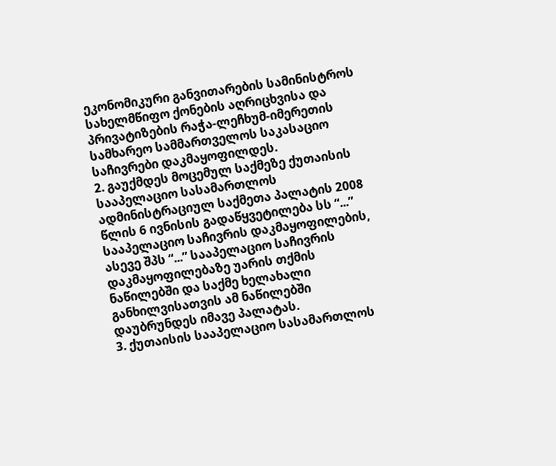ეკონომიკური განვითარების სამინისტროს სახელმწიფო ქონების აღრიცხვისა და პრივატიზების რაჭა-ლეჩხუმ-იმერეთის სამხარეო სამმართველოს საკასაციო საჩივრები დაკმაყოფილდეს.
2. გაუქმდეს მოცემულ საქმეზე ქუთაისის სააპელაციო სასამართლოს ადმინისტრაციულ საქმეთა პალატის 2008 წლის 6 ივნისის გადაწყვეტილება სს “...” სააპელაციო საჩივრის დაკმაყოფილების, ასევე შპს “...” სააპელაციო საჩივრის დაკმაყოფილებაზე უარის თქმის ნაწილებში და საქმე ხელახალი განხილვისათვის ამ ნაწილებში დაუბრუნდეს იმავე პალატას.
3. ქუთაისის სააპელაციო სასამართლოს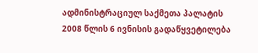ადმინისტრაციულ საქმეთა პალატის 2008 წლის 6 ივნისის გადაწყვეტილება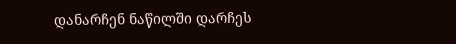დანარჩენ ნაწილში დარჩეს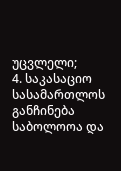უცვლელი;
4. საკასაციო სასამართლოს განჩინება საბოლოოა და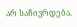არ საჩივრდება.